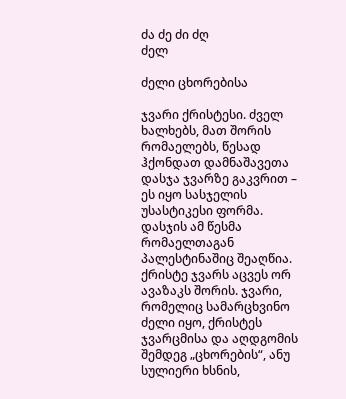ძა ძე ძი ძღ
ძელ

ძელი ცხორებისა

ჯვარი ქრისტესი. ძველ ხალხებს, მათ შორის რომაელებს, წესად ჰქონდათ დამნაშავეთა დასჯა ჯვარზე გაკვრით – ეს იყო სასჯელის უსასტიკესი ფორმა. დასჯის ამ წესმა რომაელთაგან პალესტინაშიც შეაღწია. ქრისტე ჯვარს აცვეს ორ ავაზაკს შორის. ჯვარი, რომელიც სამარცხვინო ძელი იყო, ქრისტეს ჯვარცმისა და აღდგომის შემდეგ „ცხორების“, ანუ სულიერი ხსნის,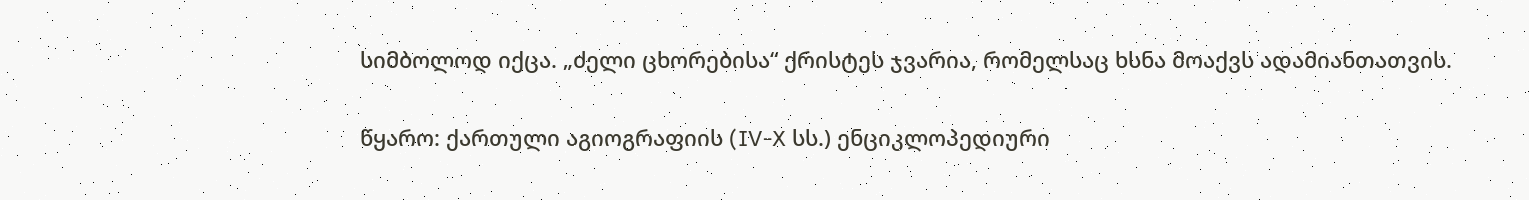სიმბოლოდ იქცა. „ძელი ცხორებისა“ ქრისტეს ჯვარია, რომელსაც ხსნა მოაქვს ადამიანთათვის.

წყარო: ქართული აგიოგრაფიის (IV-X სს.) ენციკლოპედიური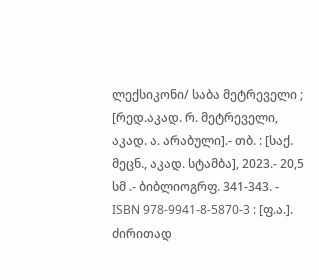ლექსიკონი/ საბა მეტრეველი ; [რედ.აკად. რ. მეტრეველი, აკად. ა. არაბული].- თბ. : [საქ. მეცნ., აკად. სტამბა], 2023.- 20,5 სმ .- ბიბლიოგრფ. 341-343. - ISBN 978-9941-8-5870-3 : [ფ.ა.].
ძირითად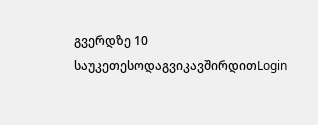გვერდზე 10 საუკეთესოდაგვიკავშირდითLogin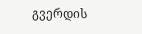გვერდის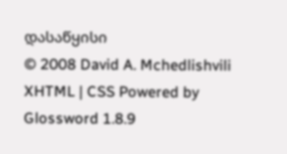დასაწყისი
© 2008 David A. Mchedlishvili XHTML | CSS Powered by Glossword 1.8.9